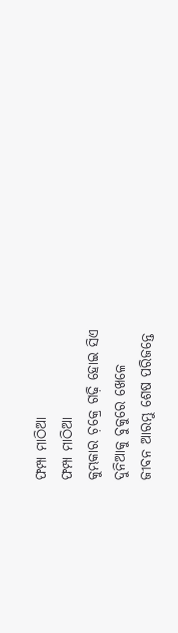ଫମ୍ପା ମାଠିଆ
ଫମ୍ପା ମାଠିଆ
କୁମ୍ଭକାର ଚ଼କ୍ରେ ଗଢ଼ି ହୋଇ ସିଏ
ଦୁନିଆକୁ ବୁକୁରେ ଖେଳେ
ଜୀବନ ଆରମ୍ଭୁ ଶେଷ ପରିଜନ୍ତେ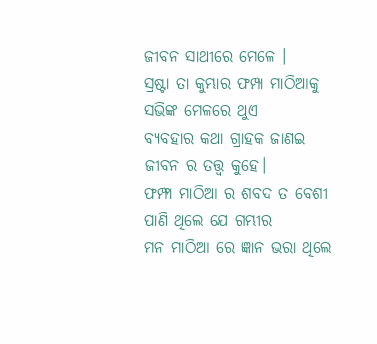ଜୀବନ ସାଥୀରେ ମେଳେ ।
ସ୍ରଷ୍ଟା ତା କୁମ୍ଭାର ଫମ୍ପା ମାଠିଆକୁ
ସଭିଙ୍କ ମେଳରେ ଥୁଏ
ବ୍ୟବହାର କଥା ଗ୍ରାହକ ଜାଣଇ
ଜୀବନ ର ତତ୍ତ୍ୱ କୁହେ।
ଫମ୍ଫା ମାଠିଆ ର ଶବଦ ତ ବେଶୀ
ପାଣି ଥିଲେ ଯେ ଗମ୍ଭୀର
ମନ ମାଠିଆ ରେ ଜ୍ଞାନ ଭରା ଥିଲେ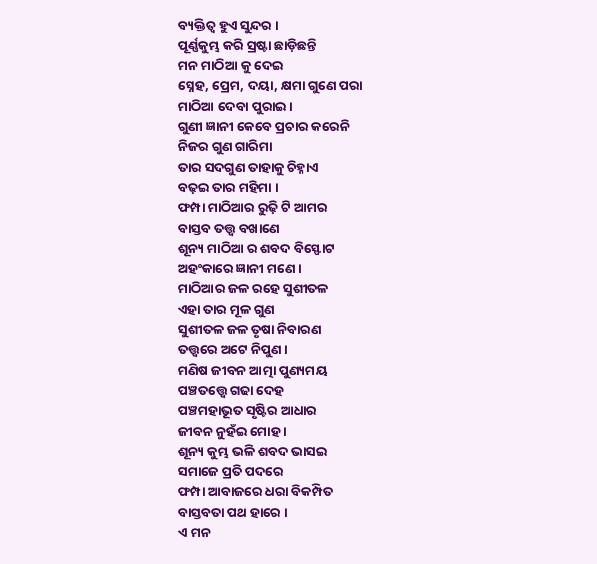ବ୍ୟକ୍ତିତ୍ଵ ହୁଏ ସୁନ୍ଦର ।
ପୂର୍ଣ୍ଣକୁମ୍ଭ କରି ସ୍ରଷ୍ଟା ଛାଡ଼ିଛନ୍ତି
ମନ ମାଠିଆ କୁ ଦେଇ
ସ୍ନେହ, ପ୍ରେମ, ଦୟା, କ୍ଷମା ଗୁଣେ ପରା
ମାଠିଆ ଦେବା ପୁରାଇ ।
ଗୁଣୀ ଜ୍ଞାନୀ କେବେ ପ୍ରଚାର କରେନି
ନିଜର ଗୁଣ ଗାରିମା
ତାର ସଦଗୁଣ ତାହାକୁ ଚିହ୍ନାଏ
ବଢ଼ଇ ତାର ମହିମା ।
ଫମ୍ପା ମାଠିଆର ରୁଢ଼ି ଟି ଆମର
ବାସ୍ତବ ତତ୍ତ୍ଵ ବଖାଣେ
ଶୂନ୍ୟ ମାଠିଆ ର ଶବଦ ବିସ୍ଫୋଟ
ଅହଂକାରେ ଜ୍ଞାନୀ ମଣେ ।
ମାଠିଆର ଜଳ ରହେ ସୁଶୀତଳ
ଏହା ତାର ମୂଳ ଗୁଣ
ସୁଶୀତଳ ଜଳ ତୃଷା ନିବାରଣ
ତତ୍ତ୍ଵରେ ଅଟେ ନିପୁଣ ।
ମଣିଷ ଜୀବନ ଆତ୍ମା ପୁଣ୍ୟମୟ
ପଞ୍ଚତତ୍ତ୍ଵେ ଗଢା ଦେହ
ପଞ୍ଚମହାଭୂତ ସୃଷ୍ଟିର ଆଧାର
ଜୀବନ ନୁହଁଇ ମୋହ ।
ଶୂନ୍ୟ କୁମ୍ଭ ଭଳି ଶବଦ ଭାସଇ
ସମାଜେ ପ୍ରତି ପଦରେ
ଫମ୍ପା ଆବାଜରେ ଧରା ବିକମ୍ପିତ
ବାସ୍ତବତା ପଥ ହାରେ ।
ଏ ମନ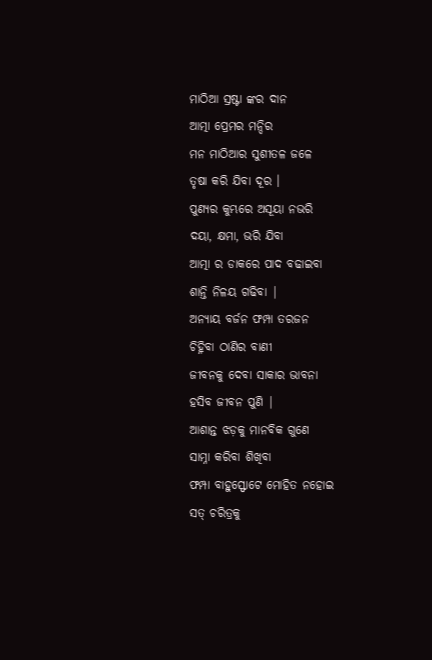ମାଠିଆ ସ୍ରଷ୍ଟା ଙ୍କର ଦାନ
ଆତ୍ମା ପ୍ରେମର ମନ୍ଦିର
ମନ ମାଠିଆର ସୁଶୀତଳ ଜଳେ
ତୃଷା କରି ଯିବା ଦୂର ।
ପୁଣ୍ୟର କୁମ୍ଭରେ ଅସୂୟା ନଭରି
ଦୟା, କ୍ଷମା, ଭରି ଯିବା
ଆତ୍ମା ର ଡାକରେ ପାଦ ବଢାଇବା
ଶାନ୍ତି ନିଳୟ ଗଢିବା |
ଅନ୍ୟାୟ ବର୍ଜନ ଫମ୍ପା ତରଜନ
ଚିହ୍ନିବା ଠାଣିର ବାଣୀ
ଜୀବନକୁ ଦେବା ସାକାର ଭାବନା
ହସିବ ଜୀବନ ପୁଣି |
ଆଶାନ୍ତ ଝଡ଼କୁ ମାନବିକ ଗୁଣେ
ସାମ୍ନା କରିବା ଶିଖିବା
ଫମ୍ପା ବାହୁସ୍ଫୋଟେ ମୋହିତ ନହୋଇ
ସତ୍ ଚରିତ୍ରକୁ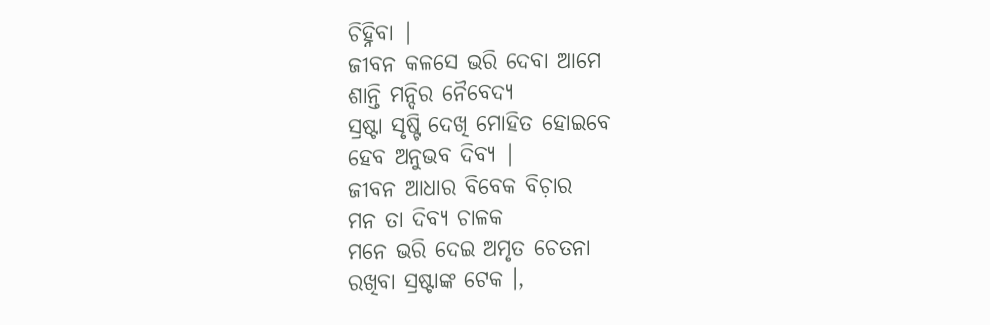ଚିହ୍ନିବା |
ଜୀବନ କଳସେ ଭରି ଦେବା ଆମେ
ଶାନ୍ତି ମନ୍ଦିର ନୈବେଦ୍ୟ
ସ୍ରଷ୍ଟା ସୃଷ୍ଟି ଦେଖି ମୋହିତ ହୋଇବେ
ହେବ ଅନୁଭବ ଦିବ୍ୟ |
ଜୀବନ ଆଧାର ବିବେକ ବିଚ଼ାର
ମନ ତା ଦିବ୍ୟ ଚାଳକ
ମନେ ଭରି ଦେଇ ଅମୃତ ଚେତନା
ରଖିବା ସ୍ରଷ୍ଟାଙ୍କ ଟେକ ।,